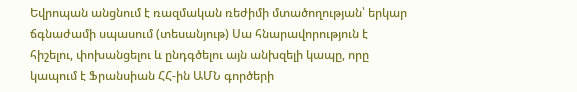Եվրոպան անցնում է ռազմական ռեժիմի մտածողության՝ երկար ճգնաժամի սպասում (տեսանյութ) Սա հնարավորություն է հիշելու, փոխանցելու և ընդգծելու այն անխզելի կապը, որը կապում է Ֆրանսիան ՀՀ-ին ԱՄՆ գործերի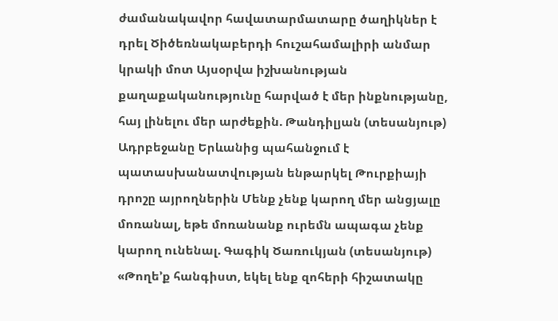ժամանակավոր հավատարմատարը ծաղիկներ է դրել Ծիծեռնակաբերդի հուշահամալիրի անմար կրակի մոտ Այսօրվա իշխանության քաղաքականությունը հարված է մեր ինքնությանը, հայ լինելու մեր արժեքին. Թանդիլյան (տեսանյութ) Ադրբեջանը Երևանից պահանջում է պատասխանատվության ենթարկել Թուրքիայի դրոշը այրողներին Մենք չենք կարող մեր անցյալը մոռանալ, եթե մոռանանք ուրեմն ապագա չենք կարող ունենալ. Գագիկ Ծառուկյան (տեսանյութ) «Թողե’ք հանգիստ, եկել ենք զոհերի հիշատակը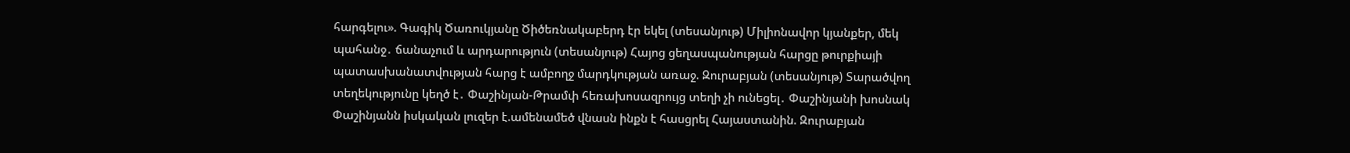հարգելու». Գագիկ Ծառուկյանը Ծիծեռնակաբերդ էր եկել (տեսանյութ) Միլիոնավոր կյանքեր, մեկ պահանջ․ ճանաչում և արդարություն (տեսանյութ) Հայոց ցեղասպանության հարցը թուրքիայի պատասխանատվության հարց է ամբողջ մարդկության առաջ. Զուրաբյան (տեսանյութ) Տարածվող տեղեկությունը կեղծ է․ Փաշինյան-Թրամփ հեռախոսազրույց տեղի չի ունեցել․ Փաշինյանի խոսնակ Փաշինյանն իսկական լուզեր է.ամենամեծ վնասն ինքն է հասցրել Հայաստանին. Զուրաբյան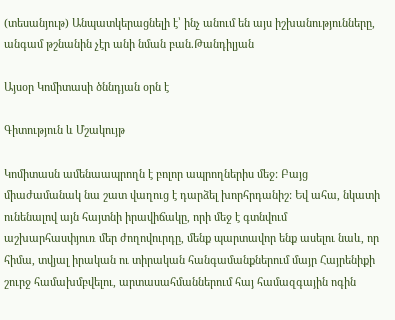(տեսանյութ) Անպատկերացնելի է՝ ինչ անում են այս իշխանությունները, անգամ թշնանին չէր անի նման բան.Թանդիլյան

Այսօր Կոմիտասի ծննդյան օրն է

Գիտություն և Մշակույթ

Կոմիտասն ամենաապրողն է բոլոր ապրողներիս մեջ: Բայց միաժամանակ նա շատ վաղուց է դարձել խորհրդանիշ: Եվ ահա, նկատի ունենալով այն հայտնի իրավիճակը, որի մեջ է գտնվում աշխարհասփյուռ մեր ժողովուրդը, մենք պարտավոր ենք ասելու նաև, որ հիմա, տվյալ իրական ու տիրական հանգամանքներում մայր Հայրենիքի շուրջ համախմբվելու, արտասահմաններում հայ համազգային ոգին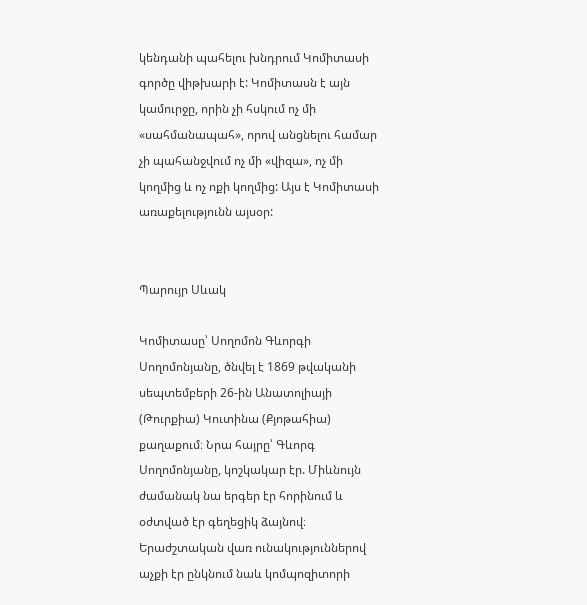կենդանի պահելու խնդրում Կոմիտասի գործը վիթխարի է: Կոմիտասն է այն կամուրջը, որին չի հսկում ոչ մի «սահմանապահ», որով անցնելու համար չի պահանջվում ոչ մի «վիզա», ոչ մի կողմից և ոչ ոքի կողմից: Այս է Կոմիտասի առաքելությունն այսօր:


Պարույր Սևակ

Կոմիտասը՝ Սողոմոն Գևորգի Սողոմոնյանը, ծնվել է 1869 թվականի սեպտեմբերի 26-ին Անատոլիայի (Թուրքիա) Կուտինա (Քյոթահիա) քաղաքում։ Նրա հայրը՝ Գևորգ Սողոմոնյանը, կոշկակար էր. Միևնույն ժամանակ նա երգեր էր հորինում և օժտված էր գեղեցիկ ձայնով։ Երաժշտական վառ ունակություններով աչքի էր ընկնում նաև կոմպոզիտորի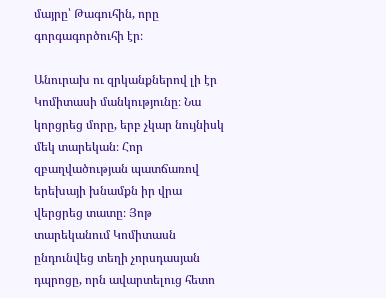մայրը՝ Թագուհին, որը գորգագործուհի էր։

Անուրախ ու զրկանքներով լի էր Կոմիտասի մանկությունը։ Նա կորցրեց մորը, երբ չկար նույնիսկ մեկ տարեկան։ Հոր զբաղվածության պատճառով երեխայի խնամքն իր վրա վերցրեց տատը։ Յոթ տարեկանում Կոմիտասն ընդունվեց տեղի չորսդասյան դպրոցը, որն ավարտելուց հետո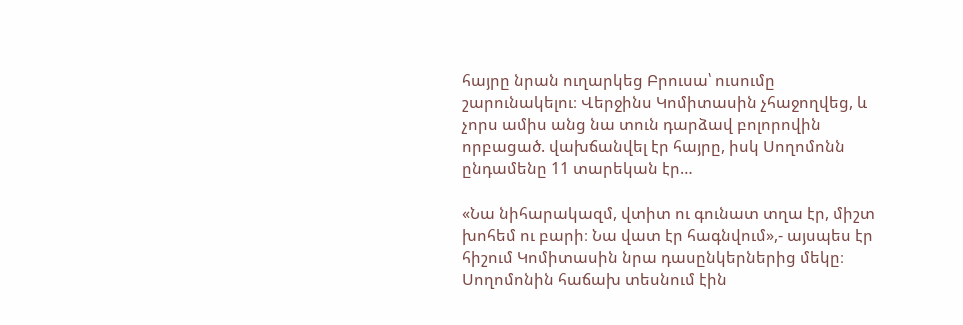հայրը նրան ուղարկեց Բրուսա՝ ուսումը շարունակելու։ Վերջինս Կոմիտասին չհաջողվեց, և չորս ամիս անց նա տուն դարձավ բոլորովին որբացած. վախճանվել էր հայրը, իսկ Սողոմոնն ընդամենը 11 տարեկան էր…

«Նա նիհարակազմ, վտիտ ու գունատ տղա էր, միշտ խոհեմ ու բարի։ Նա վատ էր հագնվում»,- այսպես էր հիշում Կոմիտասին նրա դասընկերներից մեկը։ Սողոմոնին հաճախ տեսնում էին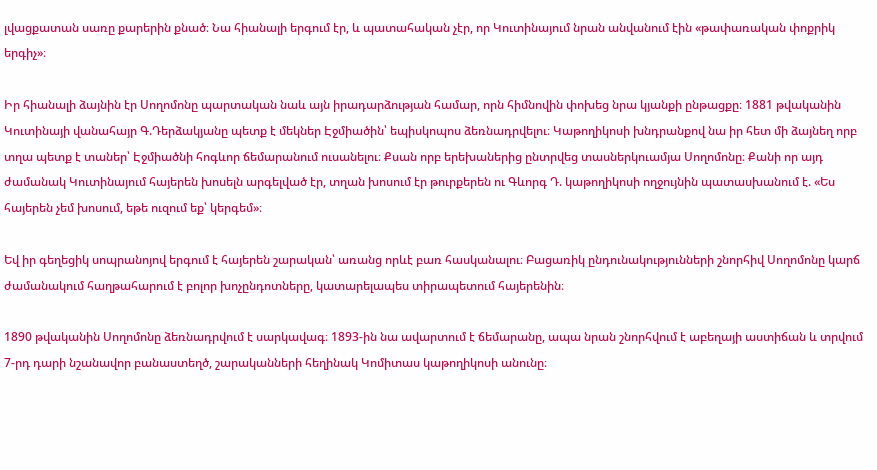լվացքատան սառը քարերին քնած։ Նա հիանալի երգում էր, և պատահական չէր, որ Կուտինայում նրան անվանում էին «թափառական փոքրիկ երգիչ»։

Իր հիանալի ձայնին էր Սողոմոնը պարտական նաև այն իրադարձության համար, որն հիմնովին փոխեց նրա կյանքի ընթացքը։ 1881 թվականին Կուտինայի վանահայր Գ.Դերձակյանը պետք է մեկներ Էջմիածին՝ եպիսկոպոս ձեռնադրվելու։ Կաթողիկոսի խնդրանքով նա իր հետ մի ձայնեղ որբ տղա պետք է տաներ՝ Էջմիածնի հոգևոր ճեմարանում ուսանելու։ Քսան որբ երեխաներից ընտրվեց տասներկուամյա Սողոմոնը։ Քանի որ այդ ժամանակ Կուտինայում հայերեն խոսելն արգելված էր, տղան խոսում էր թուրքերեն ու Գևորգ Դ. կաթողիկոսի ողջույնին պատասխանում է. «Ես հայերեն չեմ խոսում, եթե ուզում եք՝ կերգեմ»։

Եվ իր գեղեցիկ սոպրանոյով երգում է հայերեն շարական՝ առանց որևէ բառ հասկանալու։ Բացառիկ ընդունակությունների շնորհիվ Սողոմոնը կարճ ժամանակում հաղթահարում է բոլոր խոչընդոտները, կատարելապես տիրապետում հայերենին։

1890 թվականին Սողոմոնը ձեռնադրվում է սարկավագ։ 1893-ին նա ավարտում է ճեմարանը, ապա նրան շնորհվում է աբեղայի աստիճան և տրվում 7-րդ դարի նշանավոր բանաստեղծ, շարականների հեղինակ Կոմիտաս կաթողիկոսի անունը։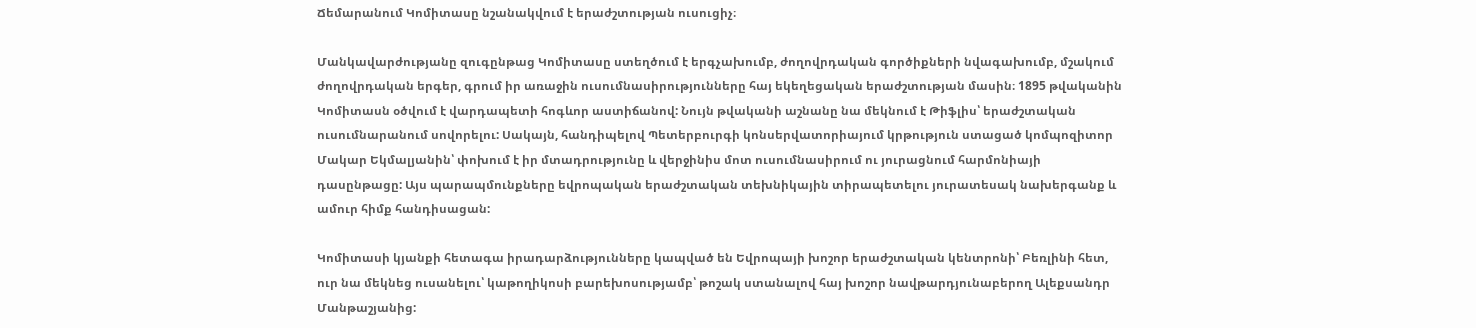Ճեմարանում Կոմիտասը նշանակվում է երաժշտության ուսուցիչ։

Մանկավարժությանը զուգընթաց Կոմիտասը ստեղծում է երգչախումբ, ժողովրդական գործիքների նվագախումբ, մշակում ժողովրդական երգեր, գրում իր առաջին ուսումնասիրությունները հայ եկեղեցական երաժշտության մասին։ 1895 թվականին Կոմիտասն օծվում է վարդապետի հոգևոր աստիճանով: Նույն թվականի աշնանը նա մեկնում է Թիֆլիս՝ երաժշտական ուսումնարանում սովորելու: Սակայն, հանդիպելով Պետերբուրգի կոնսերվատորիայում կրթություն ստացած կոմպոզիտոր Մակար Եկմալյանին՝ փոխում է իր մտադրությունը և վերջինիս մոտ ուսումնասիրում ու յուրացնում հարմոնիայի դասընթացը: Այս պարապմունքները եվրոպական երաժշտական տեխնիկային տիրապետելու յուրատեսակ նախերգանք և ամուր հիմք հանդիսացան:

Կոմիտասի կյանքի հետագա իրադարձությունները կապված են Եվրոպայի խոշոր երաժշտական կենտրոնի՝ Բեռլինի հետ, ուր նա մեկնեց ուսանելու՝ կաթողիկոսի բարեխոսությամբ՝ թոշակ ստանալով հայ խոշոր նավթարդյունաբերող Ալեքսանդր Մանթաշյանից: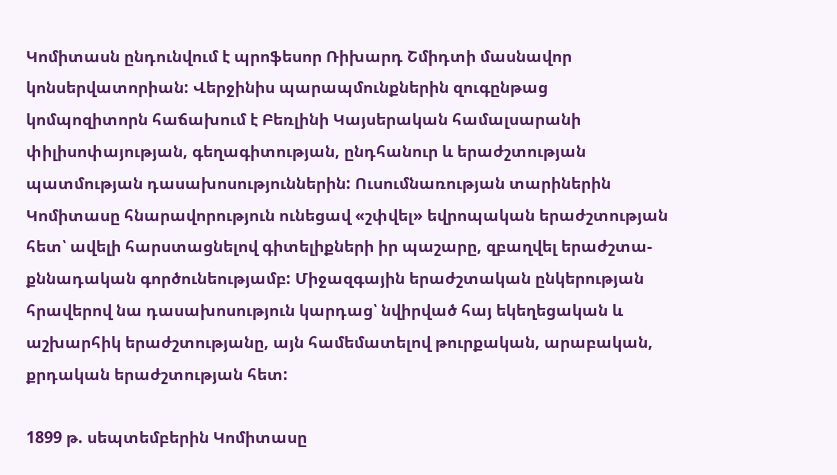Կոմիտասն ընդունվում է պրոֆեսոր Ռիխարդ Շմիդտի մասնավոր կոնսերվատորիան: Վերջինիս պարապմունքներին զուգընթաց կոմպոզիտորն հաճախում է Բեռլինի Կայսերական համալսարանի փիլիսոփայության, գեղագիտության, ընդհանուր և երաժշտության պատմության դասախոսություններին: Ուսումնառության տարիներին Կոմիտասը հնարավորություն ունեցավ «շփվել» եվրոպական երաժշտության հետ՝ ավելի հարստացնելով գիտելիքների իր պաշարը, զբաղվել երաժշտա-քննադական գործունեությամբ: Միջազգային երաժշտական ընկերության հրավերով նա դասախոսություն կարդաց՝ նվիրված հայ եկեղեցական և աշխարհիկ երաժշտությանը, այն համեմատելով թուրքական, արաբական, քրդական երաժշտության հետ:

1899 թ. սեպտեմբերին Կոմիտասը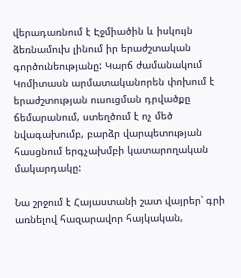վերադառնում է Էջմիածին և իսկույն ձեռնամուխ լինում իր երաժշտական գործունեությանը: Կարճ ժամանակում Կոմիտասն արմատականորեն փոխում է երաժշտության ուսուցման դրվածքը ճեմարանում, ստեղծում է ոչ մեծ նվագախումբ, բարձր վարպետության հասցնում երգչախմբի կատարողական մակարդակը:

Նա շրջում է Հայաստանի շատ վայրեր՝ գրի առնելով հազարավոր հայկական,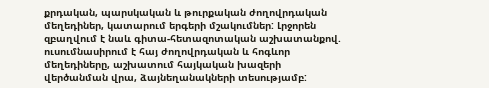քրդական, պարսկական և թուրքական ժողովրդական մեղեդիներ, կատարում երգերի մշակումներ: Լրջորեն զբաղվում է նաև գիտա-հետազոտական աշխատանքով. ուսումնասիրում է հայ ժողովրդական և հոգևոր մեղեդիները, աշխատում հայկական խազերի վերծանման վրա, ձայնեղանակների տեսությամբ: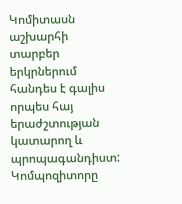Կոմիտասն աշխարհի տարբեր երկրներում հանդես է գալիս որպես հայ երաժշտության կատարող և պրոպագանդիստ: Կոմպոզիտորը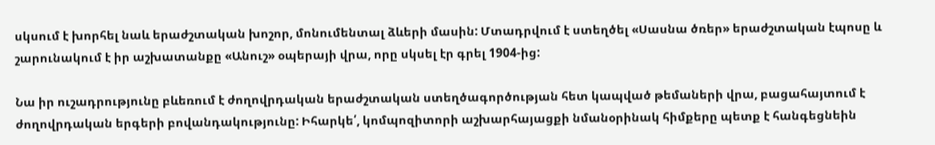սկսում է խորհել նաև երաժշտական խոշոր, մոնումենտալ ձևերի մասին: Մտադրվում է ստեղծել «Սասնա ծռեր» երաժշտական էպոսը և շարունակում է իր աշխատանքը «Անուշ» օպերայի վրա, որը սկսել էր գրել 1904-ից:

Նա իր ուշադրությունը բևեռում է ժողովրդական երաժշտական ստեղծագործության հետ կապված թեմաների վրա, բացահայտում է ժողովրդական երգերի բովանդակությունը: Իհարկե՛, կոմպոզիտորի աշխարհայացքի նմանօրինակ հիմքերը պետք է հանգեցնեին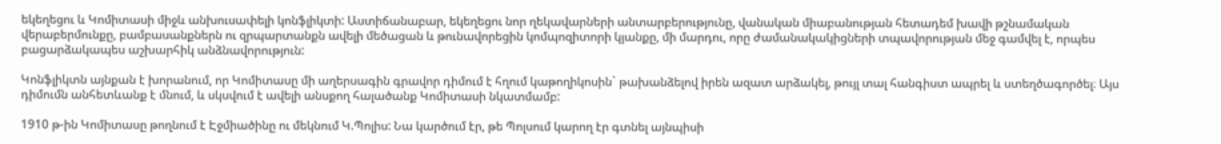եկեղեցու և Կոմիտասի միջև անխուսափելի կոնֆլիկտի: Աստիճանաբար, եկեղեցու նոր ղեկավարների անտարբերությունը, վանական միաբանության հետադեմ խավի թշնամական վերաբերմունքը, բամբասանքներն ու զրպարտանքն ավելի մեծացան և թունավորեցին կոմպոզիտորի կյանքը, մի մարդու, որը ժամանակակիցների տպավորության մեջ գամվել է, որպես բացարձակապես աշխարհիկ անձնավորություն:

Կոնֆլիկտն այնքան է խորանում, որ Կոմիտասը մի աղերսագին գրավոր դիմում է հղում կաթողիկոսին` թախանձելով իրեն ազատ արձակել, թույլ տալ հանգիստ ապրել և ստեղծագործել։ Այս դիմումն անհետևանք է մնում, և սկսվում է ավելի անսքող հալածանք Կոմիտասի նկատմամբ:

1910 թ-ին Կոմիտասը թողնում է Էջմիածինը ու մեկնում Կ.Պոլիս: Նա կարծում էր, թե Պոլսում կարող էր գտնել այնպիսի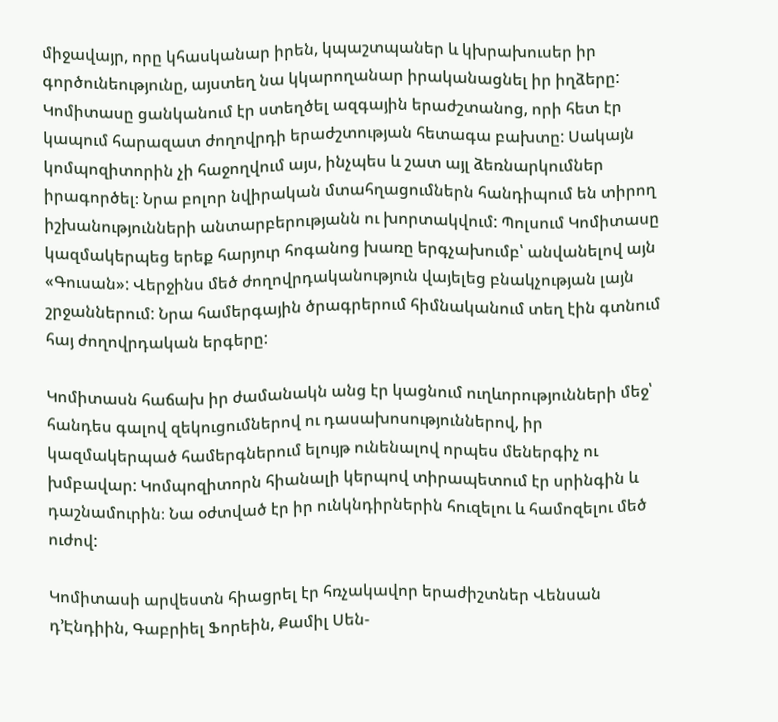միջավայր, որը կհասկանար իրեն, կպաշտպաներ և կխրախուսեր իր գործունեությունը, այստեղ նա կկարողանար իրականացնել իր իղձերը: Կոմիտասը ցանկանում էր ստեղծել ազգային երաժշտանոց, որի հետ էր կապում հարազատ ժողովրդի երաժշտության հետագա բախտը: Սակայն կոմպոզիտորին չի հաջողվում այս, ինչպես և շատ այլ ձեռնարկումներ իրագործել։ Նրա բոլոր նվիրական մտահղացումներն հանդիպում են տիրող իշխանությունների անտարբերությանն ու խորտակվում: Պոլսում Կոմիտասը կազմակերպեց երեք հարյուր հոգանոց խառը երգչախումբ՝ անվանելով այն «Գուսան»: Վերջինս մեծ ժողովրդականություն վայելեց բնակչության լայն շրջաններում: Նրա համերգային ծրագրերում հիմնականում տեղ էին գտնում հայ ժողովրդական երգերը:

Կոմիտասն հաճախ իր ժամանակն անց էր կացնում ուղևորությունների մեջ՝ հանդես գալով զեկուցումներով ու դասախոսություններով, իր կազմակերպած համերգներում ելույթ ունենալով որպես մեներգիչ ու խմբավար: Կոմպոզիտորն հիանալի կերպով տիրապետում էր սրինգին և դաշնամուրին։ Նա օժտված էր իր ունկնդիրներին հուզելու և համոզելու մեծ ուժով:

Կոմիտասի արվեստն հիացրել էր հռչակավոր երաժիշտներ Վենսան դ’Էնդիին, Գաբրիել Ֆորեին, Քամիլ Սեն-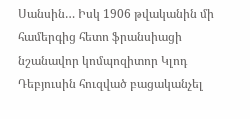Սանսին… Իսկ 1906 թվականին մի համերգից հետո ֆրանսիացի նշանավոր կոմպոզիտոր Կլոդ Դեբյուսին հուզված բացականչել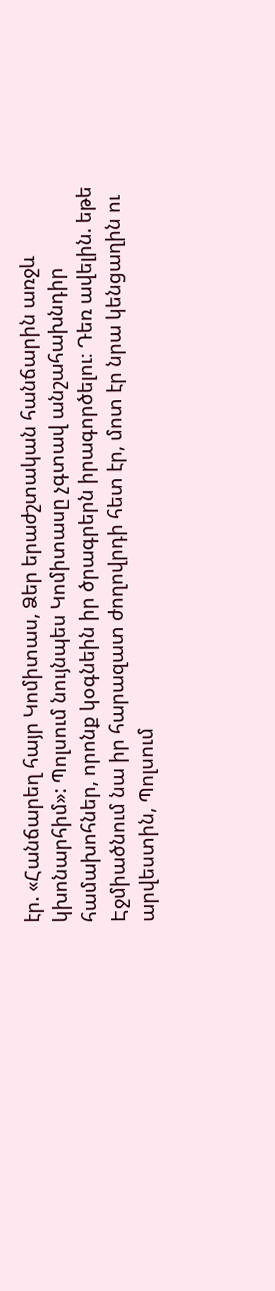էր. «Հանճարեղ հայր Կոմիտաս, Ձեր երաժշտական հանճարին առջև կխոնարհիմ»: Պոլսում նույնպես Կոմիտասը չգտավ անշահախնդիր համախոհներ, որոնք կօգնեին իր ծրագրերն իրագործելու։ Դեռ ավելին. եթե Էջմիածնում նա իր հարազատ ժողովրդի հետ էր, մոտ էր նրա կենցաղին ու արվեստին, Պոլսում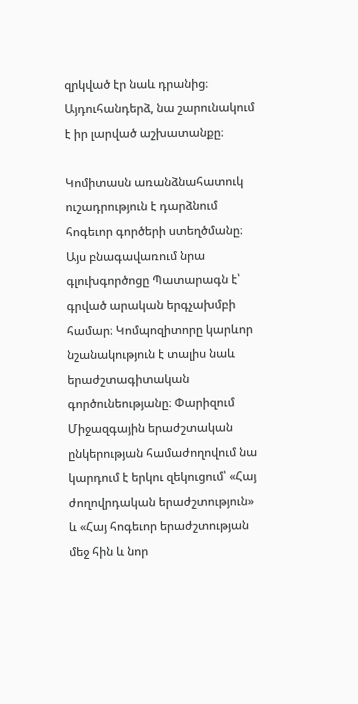զրկված էր նաև դրանից։ Այդուհանդերձ, նա շարունակում է իր լարված աշխատանքը։

Կոմիտասն առանձնահատուկ ուշադրություն է դարձնում հոգեւոր գործերի ստեղծմանը։ Այս բնագավառում նրա գլուխգործոցը Պատարագն է՝ գրված արական երգչախմբի համար։ Կոմպոզիտորը կարևոր նշանակություն է տալիս նաև երաժշտագիտական գործունեությանը։ Փարիզում Միջազգային երաժշտական ընկերության համաժողովում նա կարդում է երկու զեկուցում՝ «Հայ ժողովրդական երաժշտություն» և «Հայ հոգեւոր երաժշտության մեջ հին և նոր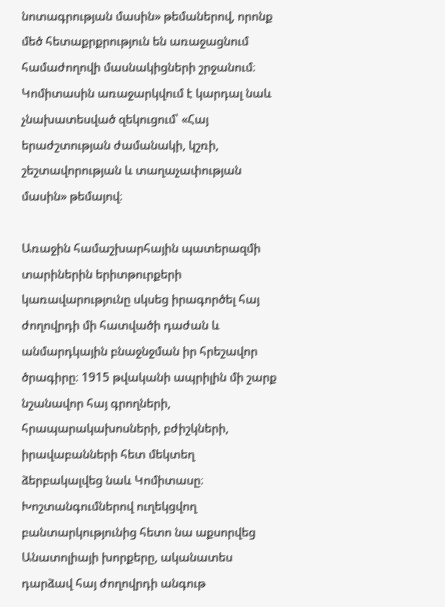նոտագրության մասին» թեմաներով, որոնք մեծ հետաքրքրություն են առաջացնում համաժողովի մասնակիցների շրջանում։ Կոմիտասին առաջարկվում է կարդալ նաև չնախատեսված զեկուցում՝ «Հայ երաժշտության ժամանակի, կշռի, շեշտավորության և տաղաչափության մասին» թեմայով։

Առաջին համաշխարհային պատերազմի տարիներին երիտթուրքերի կառավարությունը սկսեց իրագործել հայ ժողովրդի մի հատվածի դաժան և անմարդկային բնաջնջման իր հրեշավոր ծրագիրը։ 1915 թվականի ապրիլին մի շարք նշանավոր հայ գրողների, հրապարակախոսների, բժիշկների, իրավաբանների հետ մեկտեղ ձերբակալվեց նաև Կոմիտասը։ Խոշտանգումներով ուղեկցվող բանտարկությունից հետո նա աքսորվեց Անատոլիայի խորքերը, ականատես դարձավ հայ ժողովրդի անգութ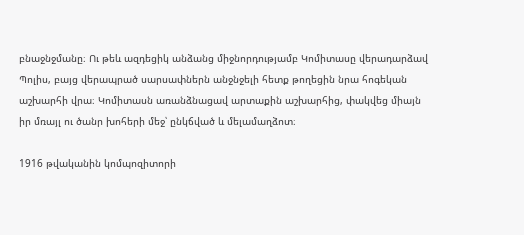բնաջնջմանը։ Ու թեև ազդեցիկ անձանց միջնորդությամբ Կոմիտասը վերադարձավ Պոլիս, բայց վերապրած սարսափներն անջնջելի հետք թողեցին նրա հոգեկան աշխարհի վրա։ Կոմիտասն առանձնացավ արտաքին աշխարհից, փակվեց միայն իր մռայլ ու ծանր խոհերի մեջ՝ ընկճված և մելամաղձոտ։

1916 թվականին կոմպոզիտորի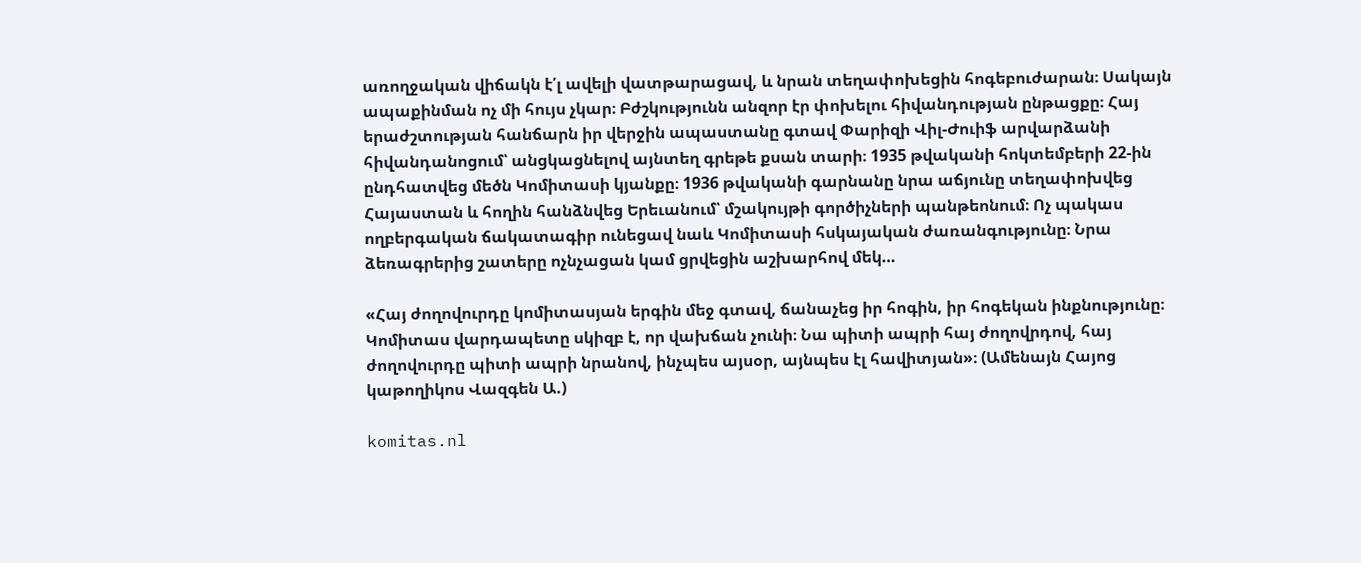առողջական վիճակն է՛լ ավելի վատթարացավ, և նրան տեղափոխեցին հոգեբուժարան։ Սակայն ապաքինման ոչ մի հույս չկար։ Բժշկությունն անզոր էր փոխելու հիվանդության ընթացքը։ Հայ երաժշտության հանճարն իր վերջին ապաստանը գտավ Փարիզի Վիլ-Ժուիֆ արվարձանի հիվանդանոցում՝ անցկացնելով այնտեղ գրեթե քսան տարի։ 1935 թվականի հոկտեմբերի 22-ին ընդհատվեց մեծն Կոմիտասի կյանքը։ 1936 թվականի գարնանը նրա աճյունը տեղափոխվեց Հայաստան և հողին հանձնվեց Երեւանում՝ մշակույթի գործիչների պանթեոնում։ Ոչ պակաս ողբերգական ճակատագիր ունեցավ նաև Կոմիտասի հսկայական ժառանգությունը։ Նրա ձեռագրերից շատերը ոչնչացան կամ ցրվեցին աշխարհով մեկ…

«Հայ ժողովուրդը կոմիտասյան երգին մեջ գտավ, ճանաչեց իր հոգին, իր հոգեկան ինքնությունը։ Կոմիտաս վարդապետը սկիզբ է, որ վախճան չունի։ Նա պիտի ապրի հայ ժողովրդով, հայ ժողովուրդը պիտի ապրի նրանով, ինչպես այսօր, այնպես էլ հավիտյան»։ (Ամենայն Հայոց կաթողիկոս Վազգեն Ա.)

komitas.nl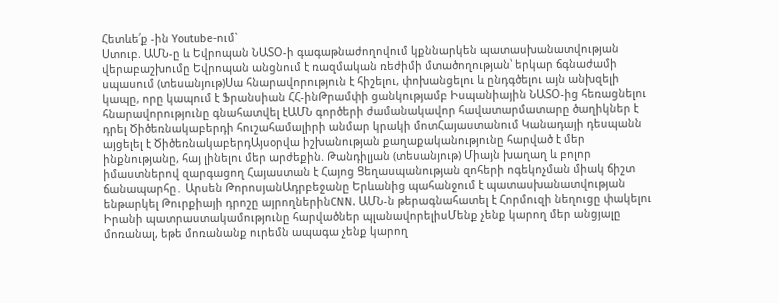Հետևե՛ք -ին Youtube-ում`
Ստուբ. ԱՄՆ-ը և Եվրոպան ՆԱՏՕ-ի գագաթնաժողովում կքննարկեն պատասխանատվության վերաբաշխումը Եվրոպան անցնում է ռազմական ռեժիմի մտածողության՝ երկար ճգնաժամի սպասում (տեսանյութ)Սա հնարավորություն է հիշելու, փոխանցելու և ընդգծելու այն անխզելի կապը, որը կապում է Ֆրանսիան ՀՀ-ինԹրամփի ցանկությամբ Իսպանիային ՆԱՏՕ-ից հեռացնելու հնարավորությունը գնահատվել էԱՄՆ գործերի ժամանակավոր հավատարմատարը ծաղիկներ է դրել Ծիծեռնակաբերդի հուշահամալիրի անմար կրակի մոտՀայաստանում Կանադայի դեսպանն այցելել է ԾիծեռնակաբերդԱյսօրվա իշխանության քաղաքականությունը հարված է մեր ինքնությանը, հայ լինելու մեր արժեքին. Թանդիլյան (տեսանյութ) Միայն խաղաղ և բոլոր իմաստներով զարգացող Հայաստան է Հայոց Ցեղասպանության զոհերի ոգեկոչման միակ ճիշտ ճանապարհը․ Արսեն ԹորոսյանԱդրբեջանը Երևանից պահանջում է պատասխանատվության ենթարկել Թուրքիայի դրոշը այրողներինCNN. ԱՄՆ-ն թերագնահատել է Հորմուզի նեղուցը փակելու Իրանի պատրաստակամությունը հարվածներ պլանավորելիսՄենք չենք կարող մեր անցյալը մոռանալ, եթե մոռանանք ուրեմն ապագա չենք կարող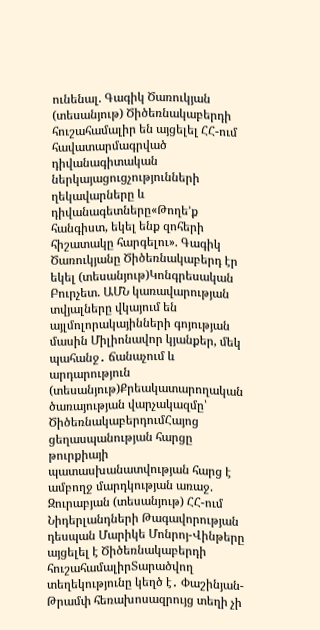ունենալ. Գագիկ Ծառուկյան (տեսանյութ) Ծիծեռնակաբերդի հուշահամալիր են այցելել ՀՀ-ում հավատարմագրված դիվանագիտական ներկայացուցչությունների ղեկավարները և դիվանագետները«Թողե’ք հանգիստ, եկել ենք զոհերի հիշատակը հարգելու». Գագիկ Ծառուկյանը Ծիծեռնակաբերդ էր եկել (տեսանյութ)Կոնգրեսական Բուրչետ. ԱՄՆ կառավարության տվյալները վկայում են այլմոլորակայինների գոյության մասին Միլիոնավոր կյանքեր, մեկ պահանջ․ ճանաչում և արդարություն (տեսանյութ)Քրեակատարողական ծառայության վարչակազմը՝ ԾիծեռնակաբերդումՀայոց ցեղասպանության հարցը թուրքիայի պատասխանատվության հարց է ամբողջ մարդկության առաջ. Զուրաբյան (տեսանյութ) ՀՀ-ում Նիդերլանդների Թագավորության դեսպան Մարիկե Մոնրոյ-Վինթերը այցելել է Ծիծեռնակաբերդի հուշահամալիրՏարածվող տեղեկությունը կեղծ է․ Փաշինյան-Թրամփ հեռախոսազրույց տեղի չի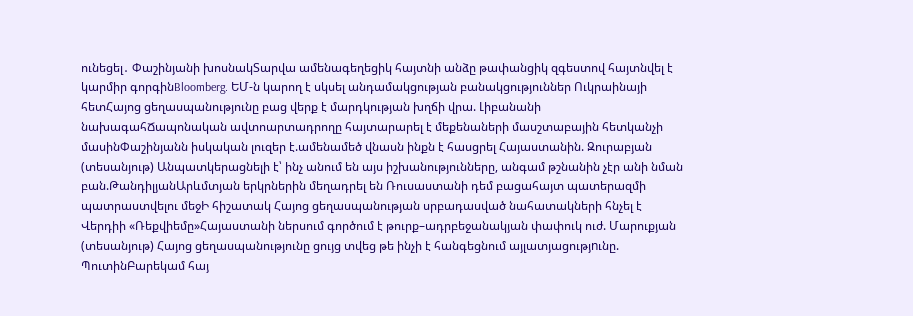ունեցել․ Փաշինյանի խոսնակՏարվա ամենագեղեցիկ հայտնի անձը թափանցիկ զգեստով հայտնվել է կարմիր գորգինBloomberg. ԵՄ-ն կարող է սկսել անդամակցության բանակցություններ Ուկրաինայի հետՀայոց ցեղասպանությունը բաց վերք է մարդկության խղճի վրա. Լիբանանի նախագահՃապոնական ավտոարտադրողը հայտարարել է մեքենաների մասշտաբային հետկանչի մասինՓաշինյանն իսկական լուզեր է.ամենամեծ վնասն ինքն է հասցրել Հայաստանին. Զուրաբյան (տեսանյութ) Անպատկերացնելի է՝ ինչ անում են այս իշխանությունները, անգամ թշնանին չէր անի նման բան.ԹանդիլյանԱրևմտյան երկրներին մեղադրել են Ռուսաստանի դեմ բացահայտ պատերազմի պատրաստվելու մեջԻ հիշատակ Հայոց ցեղասպանության սրբադասված նահատակների հնչել է Վերդիի «Ռեքվիեմը»Հայաստանի ներսում գործում է թուրք–ադրբեջանակյան փափուկ ուժ. Մարուքյան (տեսանյութ) Հայոց ցեղասպանությունը ցույց տվեց թե ինչի է հանգեցնում այլատյացությnւնը. ՊուտինԲարեկամ հայ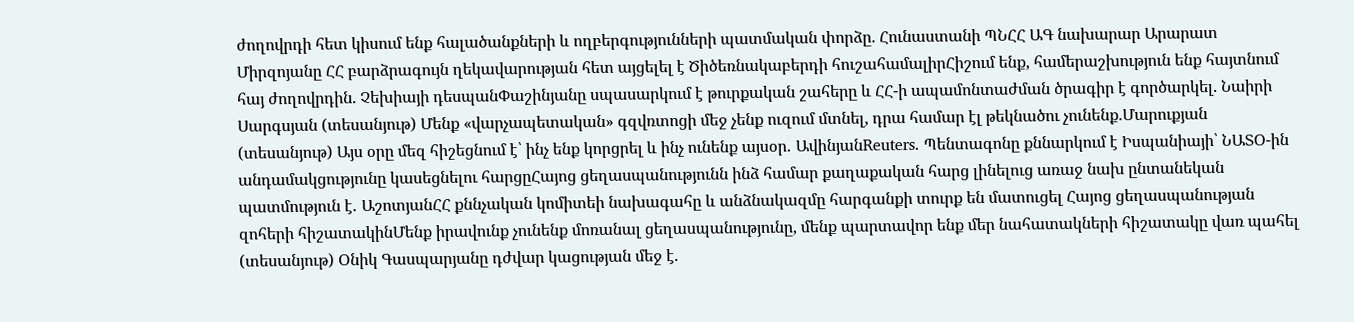ժողովրդի հետ կիսում ենք հալածանքների և ողբերգությունների պատմական փորձը. Հունաստանի ՊՆՀՀ ԱԳ նախարար Արարատ Միրզոյանը ՀՀ բարձրագույն ղեկավարության հետ այցելել է Ծիծեռնակաբերդի հուշահամալիրՀիշում ենք, համերաշխություն ենք հայտնում հայ ժողովրդին. Չեխիայի դեսպանՓաշինյանը սպասարկում է թուրքական շահերը և ՀՀ-ի ապամոնտաժման ծրագիր է գործարկել. Նաիրի Սարգսյան (տեսանյութ) Մենք «վարչապետական» գզվռտոցի մեջ չենք ուզում մտնել, դրա համար էլ թեկնածու չունենք.Մարուքյան (տեսանյութ) Այս օրը մեզ հիշեցնում է՝ ինչ ենք կորցրել և ինչ ունենք այսօր․ ԱվինյանReuters. Պենտագոնը քննարկում է Իսպանիայի՝ ՆԱՏՕ-ին անդամակցությունը կասեցնելու հարցըՀայոց ցեղասպանությունն ինձ համար քաղաքական հարց լինելուց առաջ նախ ընտանեկան պատմություն է․ ԱշոտյանՀՀ քննչական կոմիտեի նախագահը և անձնակազմը հարգանքի տուրք են մատուցել Հայոց ցեղասպանության զոհերի հիշատակինՄենք իրավունք չունենք մոռանալ ցեղասպանությունը, մենք պարտավոր ենք մեր նահատակների հիշատակը վառ պահել (տեսանյութ) Օնիկ Գասպարյանը դժվար կացության մեջ է.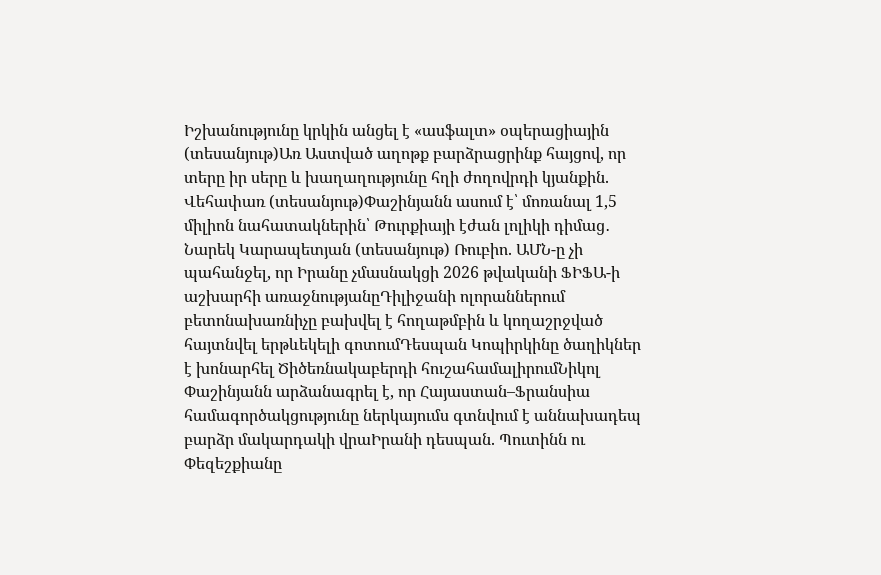Իշխանությունը կրկին անցել է «ասֆալտ» օպերացիային (տեսանյութ)Առ Աստված աղոթք բարձրացրինք հայցով, որ տերը իր սերը և խաղաղությունը հղի ժողովրդի կյանքին. Վեհափառ (տեսանյութ)Փաշինյանն ասում է՝ մոռանալ 1,5 միլիոն նահատակներին՝ Թուրքիայի էժան լոլիկի դիմաց․ Նարեկ Կարապետյան (տեսանյութ) Ռուբիո. ԱՄՆ-ը չի պահանջել, որ Իրանը չմասնակցի 2026 թվականի ՖԻՖԱ-ի աշխարհի առաջնությանըԴիլիջանի ոլորաններում բետոնախառնիչը բախվել է հողաթմբին և կողաշրջված հայտնվել երթևեկելի գոտումԴեսպան Կոպիրկինը ծաղիկներ է խոնարհել Ծիծեռնակաբերդի հուշահամալիրումՆիկոլ Փաշինյանն արձանագրել է, որ Հայաստան–Ֆրանսիա համագործակցությունը ներկայումս գտնվում է աննախադեպ բարձր մակարդակի վրաԻրանի դեսպան. Պուտինն ու Փեզեշքիանը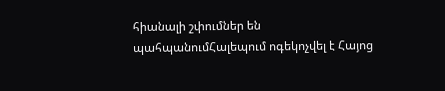հիանալի շփումներ են պահպանումՀալեպում ոգեկոչվել է Հայոց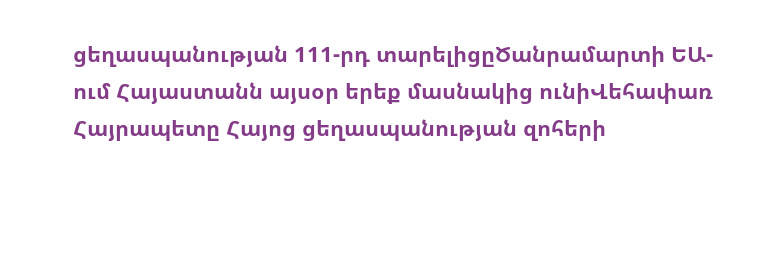ցեղասպանության 111-րդ տարելիցըԾանրամարտի ԵԱ-ում Հայաստանն այսօր երեք մասնակից ունիՎեհափառ Հայրապետը Հայոց ցեղասպանության զոհերի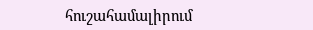հուշահամալիրում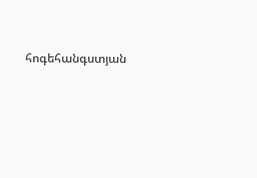հոգեհանգստյան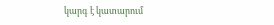կարգ է կատարում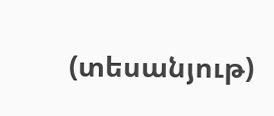(տեսանյութ)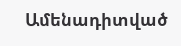Ամենադիտված